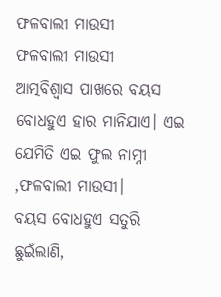ଫଳବାଲୀ ମାଉସୀ
ଫଳବାଲୀ ମାଉସୀ
ଆତ୍ମବିଶ୍ବାସ ପାଖରେ ବୟସ ବୋଧହୁଏ ହାର ମାନିଯାଏ। ଏଇ ଯେମିତି ଏଇ ଫୁଲ ନାମ୍ନୀ ,ଫଳବାଲୀ ମାଉସୀ।
ବୟସ ବୋଧହୁଏ ସତୁରି ଛୁଇଁଲାଣି,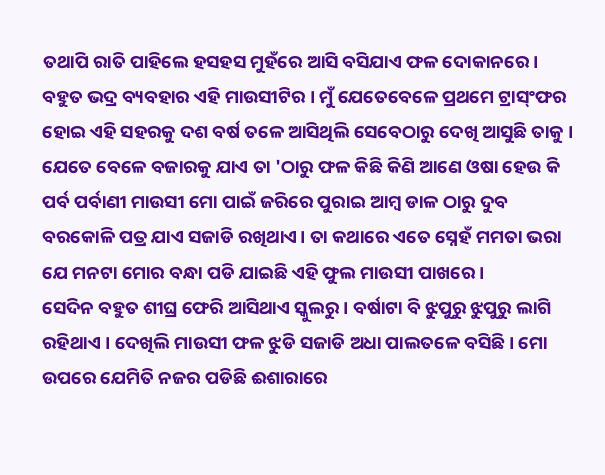ତଥାପି ରାତି ପାହିଲେ ହସହସ ମୁହଁରେ ଆସି ବସିଯାଏ ଫଳ ଦୋକାନରେ। ବହୁତ ଭଦ୍ର ବ୍ୟବହାର ଏହି ମାଉସୀଟିର । ମୁଁ ଯେତେବେଳେ ପ୍ରଥମେ ଟ୍ରାସ୍ଂଫର ହୋଇ ଏହି ସହରକୁ ଦଶ ବର୍ଷ ତଳେ ଆସିଥିଲି ସେବେଠାରୁ ଦେଖି ଆସୁଛି ତାକୁ । ଯେତେ ବେଳେ ବଜାରକୁ ଯାଏ ତା 'ଠାରୁ ଫଳ କିଛି କିଣି ଆଣେ ଓଷା ହେଉ କି ପର୍ବ ପର୍ବାଣୀ ମାଉସୀ ମୋ ପାଇଁ ଜରିରେ ପୁରାଇ ଆମ୍ବ ଡାଳ ଠାରୁ ଦୁବ ବରକୋଳି ପତ୍ର ଯାଏ ସଜାଡି ରଖିଥାଏ। ତା କଥାରେ ଏତେ ସ୍ନେହଁ ମମତା ଭରା ଯେ ମନଟା ମୋର ବନ୍ଧା ପଡି ଯାଇଛି ଏହି ଫୁଲ ମାଉସୀ ପାଖରେ ।
ସେଦିନ ବହୁତ ଶୀଘ୍ର ଫେରି ଆସିଥାଏ ସ୍କୁଲରୁ । ବର୍ଷାଟା ବି ଝୁପୁରୁ ଝୁପୁରୁ ଲାଗି ରହିଥାଏ । ଦେଖିଲି ମାଉସୀ ଫଳ ଝୁଡି ସଜାଡି ଅଧା ପାଲତଳେ ବସିଛି। ମୋ ଉପରେ ଯେମିତି ନଜର ପଡିଛି ଈଶାରାରେ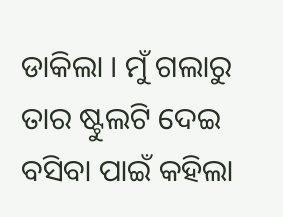ଡାକିଲା । ମୁଁ ଗଲାରୁ ତାର ଷ୍ଟୁଲଟି ଦେଇ ବସିବା ପାଇଁ କହିଲା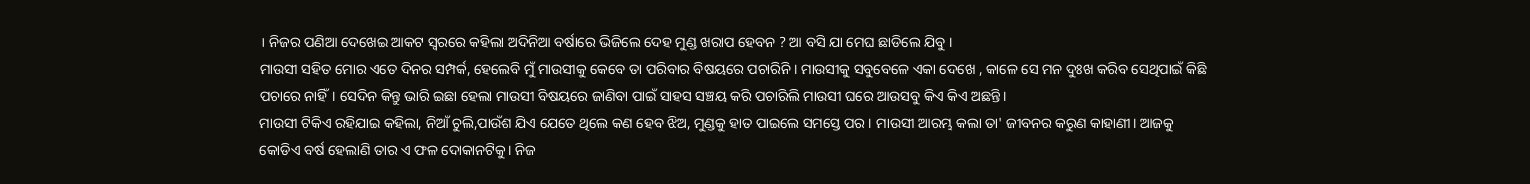। ନିଜର ପଣିଆ ଦେଖେଇ ଆକଟ ସ୍ୱରରେ କହିଲା ଅଦିନିଆ ବର୍ଷାରେ ଭିଜିଲେ ଦେହ ମୁଣ୍ଡ ଖରାପ ହେବନ ? ଆ ବସି ଯା ମେଘ ଛାଡିଲେ ଯିବୁ ।
ମାଉସୀ ସହିତ ମୋର ଏତେ ଦିନର ସମ୍ପର୍କ, ହେଲେବି ମୁଁ ମାଉସୀକୁ କେବେ ତା ପରିବାର ବିଷୟରେ ପଚାରିନି । ମାଉସୀକୁ ସବୁବେଳେ ଏକା ଦେଖେ , କାଳେ ସେ ମନ ଦୁଃଖ କରିବ ସେଥିପାଇଁ କିଛି ପଚାରେ ନାହିଁ। ସେଦିନ କିନ୍ତୁ ଭାରି ଇଛା ହେଲା ମାଉସୀ ବିଷୟରେ ଜାଣିବା ପାଇଁ ସାହସ ସଞ୍ଚୟ କରି ପଚାରିଲି ମାଉସୀ ଘରେ ଆଉସବୁ କିଏ କିଏ ଅଛନ୍ତି।
ମାଉସୀ ଟିକିଏ ରହିଯାଇ କହିଲା, ନିଆଁ ଚୁଲି,ପାଉଁଶ ଯିଏ ଯେତେ ଥିଲେ କଣ ହେବ ଝିଅ, ମୁଣ୍ଡକୁ ହାତ ପାଇଲେ ସମସ୍ତେ ପର । ମାଉସୀ ଆରମ୍ଭ କଲା ତା' ଜୀବନର କରୁଣ କାହାଣୀ। ଆଜକୁ କୋଡିଏ ବର୍ଷ ହେଲାଣି ତାର ଏ ଫଳ ଦୋକାନଟିକୁ। ନିଜ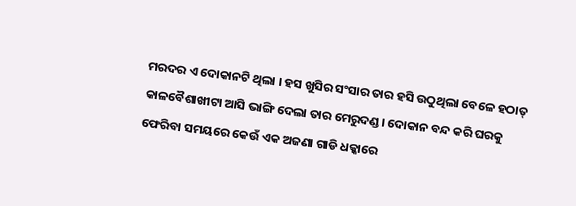ମରଦର ଏ ଦୋକାନଟି ଥିଲା । ହସ ଖୁସିର ସଂସାର ତାର ହସି ଉଠୁଥିଲା ବେଳେ ହଠାତ୍ କାଳବୈଶାଖୀଟା ଆସି ଭାଙ୍ଗି ଦେଲା ତାର ମେରୁଦଣ୍ଡ। ଦୋକାନ ବନ୍ଦ କରି ଘରକୁ ଫେରିବା ସମୟରେ କେଉଁ ଏକ ଅଜଣା ଗାଡି ଧକ୍କାରେ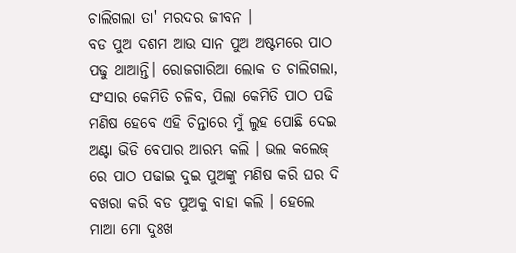ଚାଲିଗଲା ତା' ମରଦର ଜୀବନ ।
ବଡ ପୁଅ ଦଶମ ଆଉ ସାନ ପୁଅ ଅଷ୍ଟମରେ ପାଠ ପଢୁ ଥାଆନ୍ତି। ରୋଜଗାରିଆ ଲୋକ ତ ଚାଲିଗଲା, ସଂସାର କେମିତି ଚଳିବ, ପିଲା କେମିତି ପାଠ ପଢି ମଣିଷ ହେବେ ଏହି ଚିନ୍ତାରେ ମୁଁ ଲୁହ ପୋଛି ଦେଇ ଅଣ୍ଟା ଭିଡି ବେପାର ଆରମ୍ଭ କଲି । ଭଲ କଲେଜ୍ ରେ ପାଠ ପଢାଇ ଦୁଇ ପୁଅଙ୍କୁ ମଣିଷ କରି ଘର ଦି ବଖରା କରି ବଡ ପୁଅକୁ ବାହା କଲି । ହେଲେ ମାଆ ମୋ ଦୁଃଖ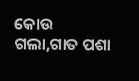କୋଉ ଗଲା,ଗାତ ପଶା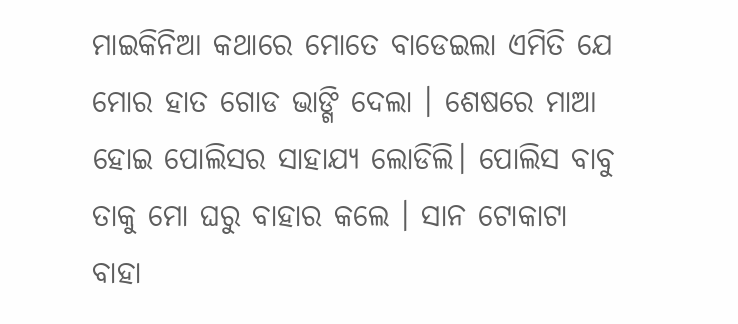ମାଇକିନିଆ କଥାରେ ମୋତେ ବାଡେଇଲା ଏମିତି ଯେ ମୋର ହାତ ଗୋଡ ଭାଙ୍ଗି ଦେଲା । ଶେଷରେ ମାଆ ହୋଇ ପୋଲିସର ସାହାଯ୍ୟ ଲୋଡିଲି। ପୋଲିସ ବାବୁ ତାକୁ ମୋ ଘରୁ ବାହାର କଲେ । ସାନ ଟୋକାଟା ବାହା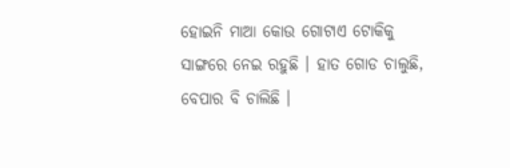ହୋଇନି ମାଆ କୋଉ ଗୋଟାଏ ଟୋକିକୁ ସାଙ୍ଗରେ ନେଇ ରହୁଛି । ହାତ ଗୋଡ ଚାଲୁଛି, ବେପାର ବି ଚାଲିଛି ।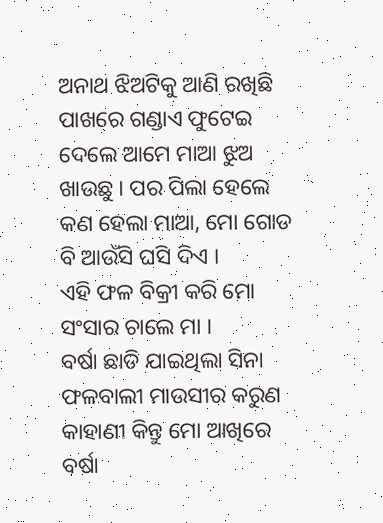ଅନାଥ ଝିଅଟିକୁ ଆଣି ରଖିଛି ପାଖରେ ଗଣ୍ଡାଏ ଫୁଟେଇ ଦେଲେ ଆମେ ମାଆ ଝୁଅ ଖାଉଛୁ । ପର ପିଲା ହେଲେ କଣ ହେଲା ମାଆ, ମୋ ଗୋଡ ବି ଆଉଁସି ଘସି ଦିଏ ।
ଏହି ଫଳ ବିକ୍ରୀ କରି ମୋ ସଂସାର ଚାଲେ ମା ।
ବର୍ଷା ଛାଡି ଯାଇଥିଲା ସିନା ଫଳବାଲୀ ମାଉସୀର କରୁଣ କାହାଣୀ କିନ୍ତୁ ମୋ ଆଖିରେ ବର୍ଷା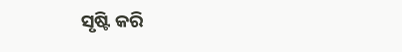ସୃଷ୍ଟି କରି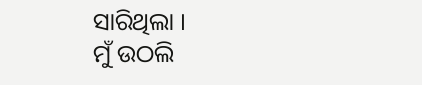ସାରିଥିଲା ।
ମୁଁ ଉଠଲି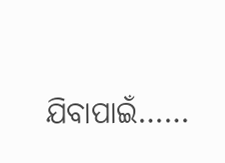ଯିବାପାଇଁ……